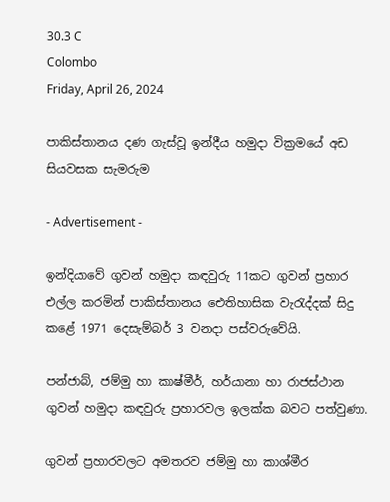30.3 C
Colombo
Friday, April 26, 2024

පාකිස්තානය දණ ගැස්වූ ඉන්දීය හමුදා වික්‍රමයේ අඩ සියවසක සැමරුම

- Advertisement -

ඉන්දියාවේ ගුවන් හමුදා කඳවුරු 11කට ගුවන් ප්‍රහාර එල්ල කරමින් පාකිස්තානය ඓතිහාසික වැරැද්දක් සිදු කළේ 1971 දෙසැම්බර් 3 වනදා පස්වරුවේයි.

පන්ජාබ්, ජම්මු හා කාෂ්මීර්, හර්යානා හා රාජස්ථාන ගුවන් හමුදා කඳවුරු ප්‍රහාරවල ඉලක්ක බවට පත්වුණා.

ගුවන් ප්‍රහාරවලට අමතරව ජම්මු හා කාශ්මීර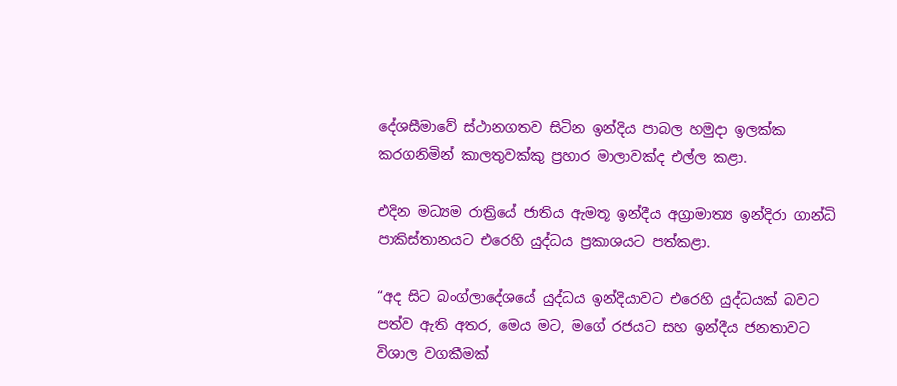දේශසීමාවේ ස්ථානගතව සිටින ඉන්දිය පාබල හමුදා ඉලක්ක කරගනිමින් කාලතුවක්කු ප්‍රහාර මාලාවක්ද එල්ල කළා.

එදින මධ්‍යම රාත්‍රියේ ජාතිය ඇමතූ ඉන්දීය අග්‍රාමාත්‍ය ඉන්දිරා ගාන්ධි පාකිස්තානයට එරෙහි යුද්ධය ප්‍රකාශයට පත්කළා.

“අද සිට බංග්ලාදේශයේ යුද්ධය ඉන්දියාවට එරෙහි යුද්ධයක් බවට පත්ව ඇති අතර, මෙය මට, මගේ රජයට සහ ඉන්දීය ජනතාවට විශාල වගකීමක්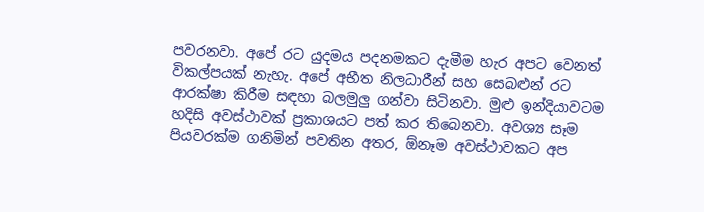පවරනවා. අපේ රට යුදමය පදනමකට දැමීම හැර අපට වෙනත් විකල්පයක් නැහැ. අපේ අභීත නිලධාරීන් සහ සෙබළුන් රට ආරක්ෂා කිරීම සඳහා බලමුලු ගන්වා සිටිනවා. මුළු ඉන්දියාවටම හදිසි අවස්ථාවක් ප්‍රකාශයට පත් කර තිබෙනවා. අවශ්‍ය සෑම පියවරක්ම ගනිමින් පවතින අතර, ඕනෑම අවස්ථාවකට අප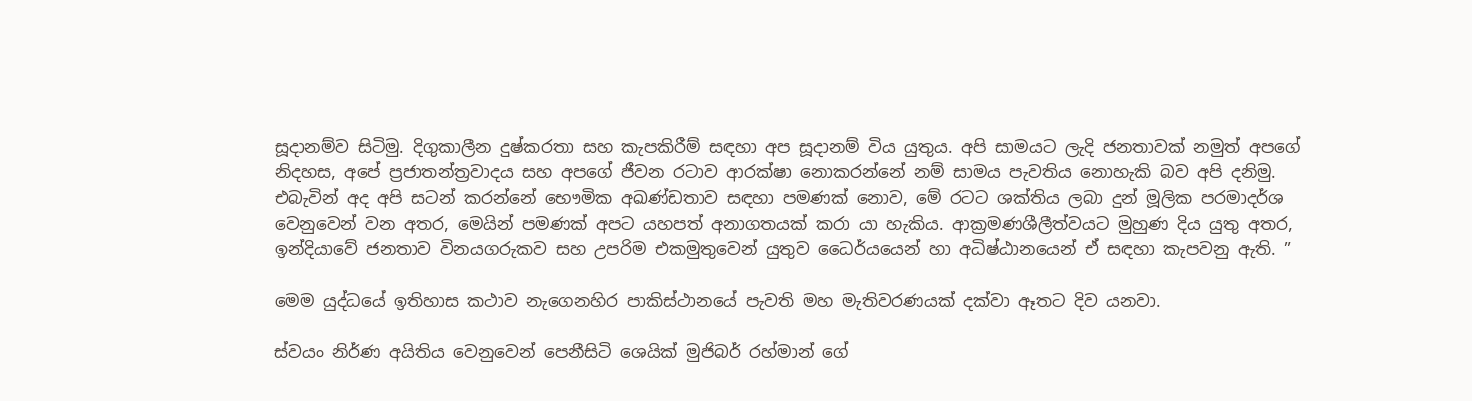සූදානම්ව සිටිමු. දිගුකාලීන දුෂ්කරතා සහ කැපකිරීම් සඳහා අප සූදානම් විය යුතුය. අපි සාමයට ලැදි ජනතාවක් නමුත් අපගේ නිදහස, අපේ ප්‍රජාතන්ත්‍රවාදය සහ අපගේ ජීවන රටාව ආරක්ෂා නොකරන්නේ නම් සාමය පැවතිය නොහැකි බව අපි දනිමු. එබැවින් අද අපි සටන් කරන්නේ භෞමික අඛණ්ඩතාව සඳහා පමණක් නොව, මේ රටට ශක්තිය ලබා දුන් මූලික පරමාදර්ශ වෙනුවෙන් වන අතර, මෙයින් පමණක් අපට යහපත් අනාගතයක් කරා යා හැකිය. ආක්‍රමණශීලීත්වයට මුහුණ දිය යුතු අතර, ඉන්දියාවේ ජනතාව විනයගරුකව සහ උපරිම එකමුතුවෙන් යුතුව ධෛර්යයෙන් හා අධිෂ්ඨානයෙන් ඒ සඳහා කැපවනු ඇති. ”

මෙම යුද්ධයේ ඉතිහාස කථාව නැගෙනහිර පාකිස්ථානයේ පැවති මහ මැතිවරණයක් දක්වා ඈතට දිව යනවා.

ස්වයං නිර්ණ අයිතිය වෙනුවෙන් පෙනීසිටි ශෙයික් මුජිබර් රහ්මාන් ගේ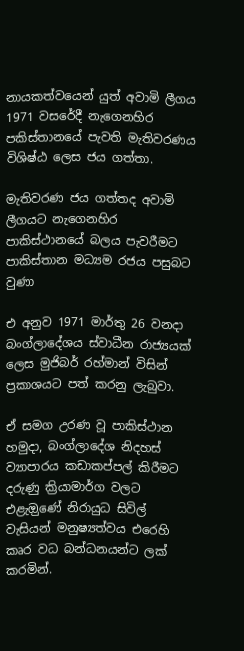නායකත්වයෙන් යුත් අවාමි ලීගය 1971 වසරේදී නැගෙනහිර පකිස්තානයේ පැවති මැතිවරණය  විශිෂ්ඨ ලෙස ජය ගත්තා.

මැතිවරණ ජය ගත්තද අවාමි ලීගයට නැගෙනහිර පාකිස්ථානයේ බලය පැවරීමට පාකිස්තාන මධ්‍යම රජය පසුබට වුණා

එ අනුව 1971 මාර්තු 26 වනදා බංග්ලාදේශය ස්වාධීන රාජ්‍යයක් ලෙස මුජිබර් රහ්මාන් විසින් ප්‍රකාශයට පත් කරනු ලැබුවා.

ඒ සමග උරණ වූ පාකිස්ථාන හමුදා, බංග්ලාදේශ නිදහස් ව්‍යාපාරය කඩාකප්පල් කිරීමට දරුණු ක්‍රියාමාර්ග වලට එළැඔුණේ නිරායුධ සිවිල් වැසියන් මනුෂ්‍යත්වය එරෙහි කෘර වධ බන්ධනයන්ට ලක් කරමින්.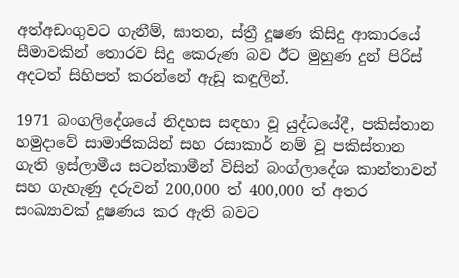අත්අඩංගුවට ගැනීම්, ඝාතන, ස්ත්‍රී දූෂණ කිසිදු ආකාරයේ සීමාවකින් තොරව සිදු කෙරුණ බව ඊට මුහුණ දුන් පිරිස් අදටත් සිහිපත් කරන්නේ ඇඩූ කඳුලින්.

1971 බංගලිදේශයේ නිදහස සඳහා වූ යුද්ධයේදී, පකිස්තාන හමුදාවේ සාමාජිකයින් සහ රසාකාර් නම් වූ පකිස්තාන ගැති ඉස්ලාමීය සටන්කාමීන් විසින් බංග්ලාදේශ කාන්තාවන් සහ ගැහැණු දරුවන් 200,000 ත් 400,000 ත් අතර සංඛ්‍යාවක් දූෂණය කර ඇති බවට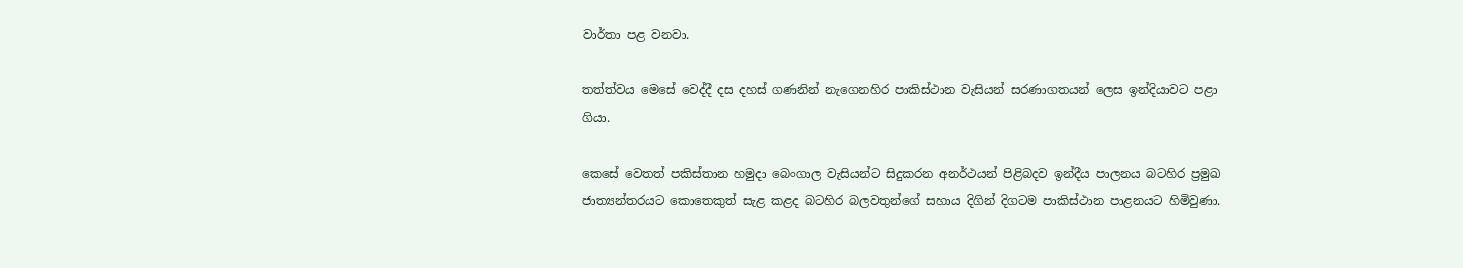වාර්තා පළ වනවා.

තත්ත්වය මෙසේ වෙද්දී දස දහස් ගණනින් නැගෙනහිර පාකිස්ථාන වැසියන් සරණාගතයන් ලෙස ඉන්දියාවට පළා ගියා.

කෙසේ වෙතත් පකිස්තාන හමුදා බෙංගාල වැසියන්ට සිදුකරන අනර්ථයන් පිළිබදව ඉන්දීය පාලනය බටහිර ප්‍රමුඛ ජාත්‍යන්තරයට කොතෙකුත් සැළ කළද බටහිර බලවතුන්ගේ සහාය දිගින් දිගටම පාකිස්ථාන පාළනයට හිමිවුණා.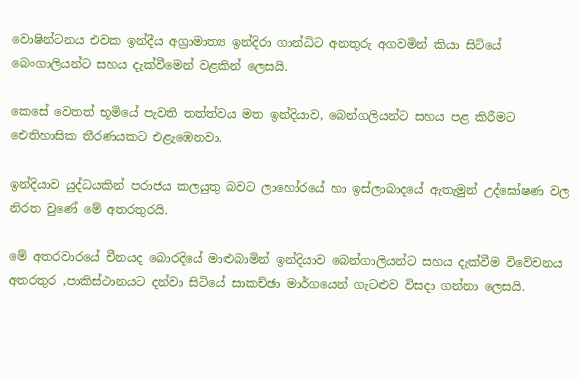වොෂින්ටනය එවක ඉන්දීය අග්‍රාමාත්‍ය ඉන්දිරා ගාන්ධිට අනතුරු අගවමින් කියා සිටියේ බෙංගාලියන්ට සහය දැක්වීමෙන් වළකින් ලෙසයි.

කෙසේ වෙතත් භූමියේ පැවති තත්ත්වය මත ඉන්දියාව, බෙන්ගලියන්ට සහය පළ කිරීමට ඓතිහාසික තීරණයකට එළැඹෙනවා.

ඉන්දියාව යුද්ධයකින් පරාජය කලයුතු බවට ලාහෝරයේ හා ඉස්ලාබාදයේ ඇතැමුන් උද්ඝෝෂණ වල නිරත වුණේ මේ අතරතුරයි.

මේ අතරවාරයේ චීනයද බොරදියේ මාළුබාමින් ඉන්දියාව බෙන්ගාලියන්ට සහය දැක්වීම විවේචනය අතරතුර ,පාකිස්ථානයට දන්වා සිටියේ සාකච්ඡා මාර්ගයෙන් ගැටළුව විසදා ගන්නා ලෙසයි.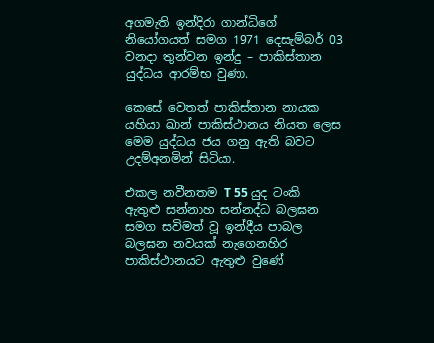අගමැති ඉන්දිරා ගාන්ධිගේ නියෝගයත් සමග 1971 දෙසැම්බර් 03 වනදා තුන්වන ඉන්දු – පාකිස්තාන යුද්ධය ආරම්භ වුණා.

කෙසේ වෙතත් පාකිස්තාන නායක යහියා ඛාන් පාකිස්ථානය නියත ලෙස මෙම යුද්ධය ජය ගනු ඇති බවට උදම්අනමින් සිටියා.

එකල නවීනතම T 55 යුද ටංකි ඇතුළු සන්නාහ සන්නද්ධ බලඝන සමග සවිමත් වූ ඉන්දීය පාබල බලඝන නවයක් නැගෙනහිර පාකිස්ථානයට ඇතුළු වුණේ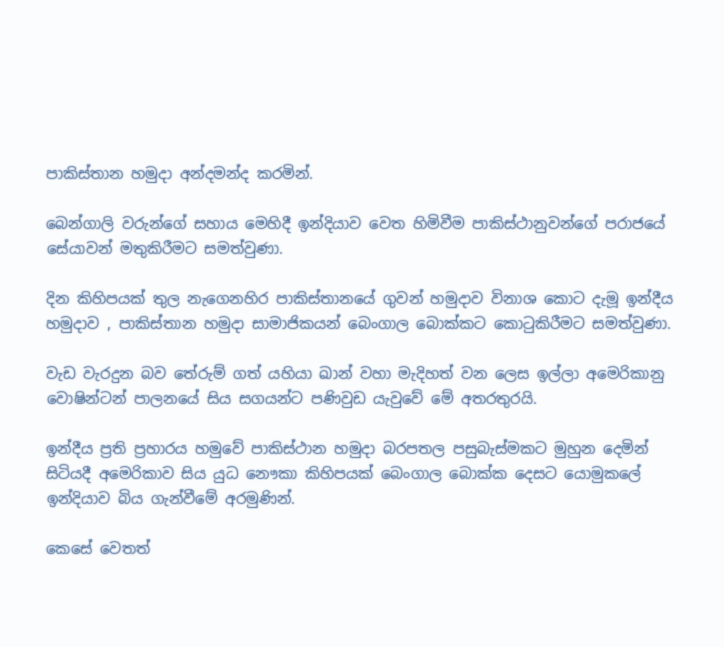පාකිස්තාන හමුදා අන්දමන්ද කරමින්.

බෙන්ගාලි වරුන්ගේ සහාය මෙහිදී ඉන්දියාව වෙත හිමිවීම පාකිස්ථානුවන්ගේ පරාජයේ සේයාවන් මතුකිරීමට සමත්වුණා.

දින කිහිපයක් තුල නැගෙනහිර පාකිස්තානයේ ගුවන් හමුදාව විනාශ කොට දැමූ ඉන්දීය හමුදාව , පාකිස්තාන හමුදා සාමාජිකයන් බෙංගාල බොක්කට කොටුකිරීමට සමත්වුණා.

වැඩ වැරදුන බව තේරුම් ගත් යහියා ඛාන් වහා මැදිහත් වන ලෙස ඉල්ලා අමෙරිකානු වොෂින්ටන් පාලනයේ සිය සගයන්ට පණිවුඩ යැවුවේ මේ අතරතුරයි.

ඉන්දීය ප්‍රති ප්‍රහාරය හමුවේ පාකිස්ථාන හමුදා බරපතල පසුබැස්මකට මුහුන දෙමින් සිටියදී අමෙරිකාව සිය යුධ නෞකා කිහිපයක් බෙංගාල බොක්ක දෙසට යොමුකලේ ඉන්දියාව බිය ගැන්වීමේ අරමුණින්.

කෙසේ වෙතත්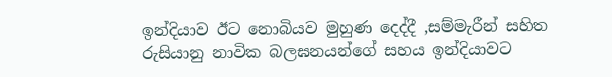ඉන්දියාව ඊට නොබියව මුහුණ දෙද්දී ,සම්මැරීන් සහිත රුසියානු නාවික බලඝනයන්ගේ සහය ඉන්දියාවට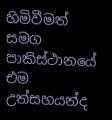හිමිවීමත් සමග පාකිස්ථානයේ එම උත්සහයන්ද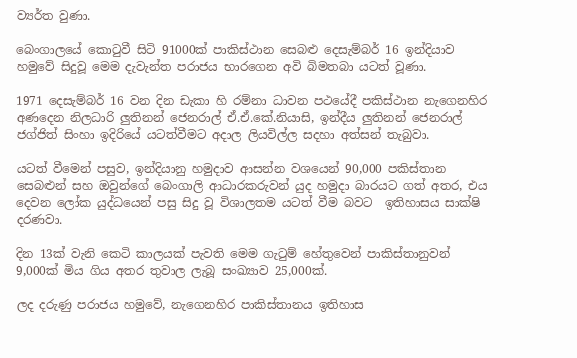ව්‍යර්ත වුණා.

බෙංගාලයේ කොටුවී සිටි 91000ක් පාකිස්ථාන සෙබළු දෙසැම්බර් 16 ඉන්දියාව හමුවේ සිදුවූ මෙම දැවැන්ත පරාජය භාරගෙන අවි බිමතබා යටත් වූණා.

1971 දෙසැම්බර් 16 වන දින ඩැකා හි රම්නා ධාවන පථයේදී පකිස්ථාන නැගෙනහිර අණදෙන නිලධාරි ලුතිනන් ජෙනරාල් ඒ.ඒ.කේ.නියාසි, ඉන්දීය ලුතිනන් ජෙනරාල් ජග්ජිත් සිංහා ඉදිරියේ යටත්වීමට අදාල ලියවිල්ල සදහා අත්සන් තැබුවා.

යටත් වීමෙන් පසුව, ඉන්දියානු හමුදාව ආසන්න වශයෙන් 90,000 පකිස්තාන සෙබළුන් සහ ඔවුන්ගේ බෙංගාලි ආධාරකරුවන් යුද හමුදා බාරයට ගත් අතර, එය දෙවන ලෝක යුද්ධයෙන් පසු සිදු වූ විශාලතම යටත් වීම බවට  ඉතිහාසය සාක්ෂි දරණවා.

දින 13ක් වැනි කෙටි කාලයක් පැවති මෙම ගැටුම් හේතුවෙන් පාකිස්තානුවන්  9,000ක් මිය ගිය අතර තුවාල ලැබූ සංඛ්‍යාව 25,000ක්.

ලද දරුණු පරාජය හමුවේ, නැගෙනහිර පාකිස්තානය ඉතිහාස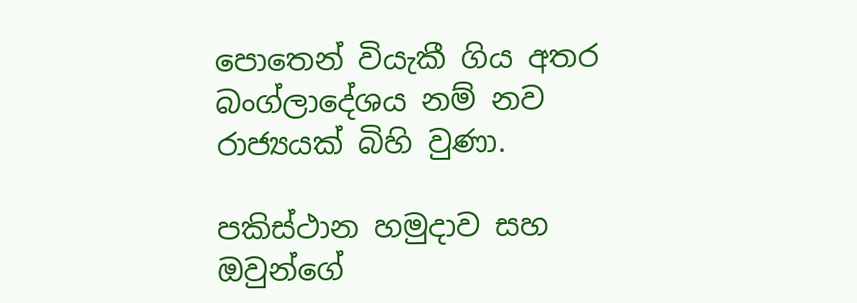පොතෙන් වියැකී ගිය අතර බංග්ලාදේශය නම් නව රාජ්‍යයක් බිහි වුණා.

පකිස්ථාන හමුදාව සහ ඔවුන්ගේ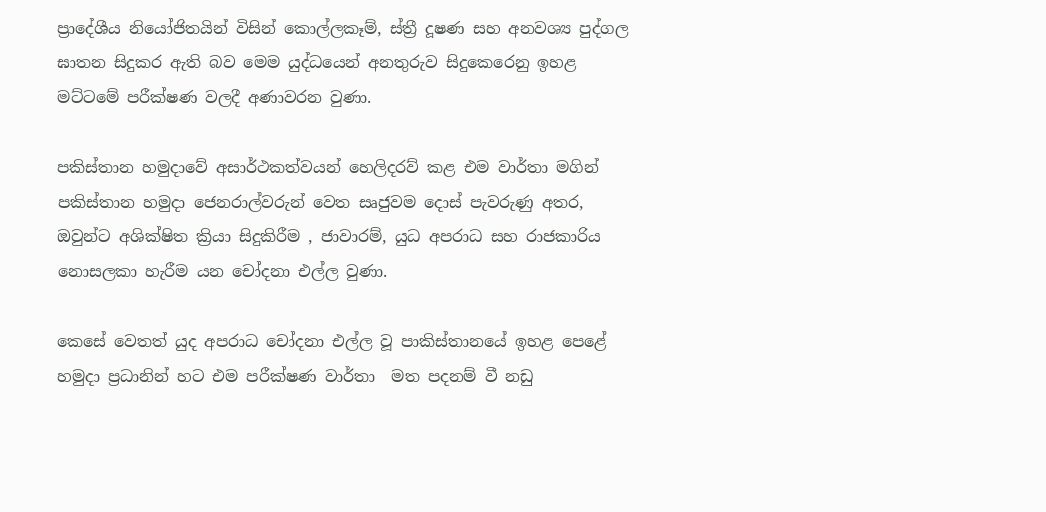ප්‍රාදේශීය නියෝජිතයින් විසින් කොල්ලකෑම්, ස්ත්‍රී දූෂණ සහ අනවශ්‍ය පුද්ගල ඝාතන සිදුකර ඇති බව මෙම යුද්ධයෙන් අනතුරුව සිදුකෙරෙනු ඉහළ මට්ටමේ පරීක්ෂණ වලදී අණාවරන වුණා.

පකිස්තාන හමුදාවේ අසාර්ථකත්වයන් හෙලිදරව් කළ එම වාර්තා මගින් පකිස්තාන හමුදා ජෙනරාල්වරුන් වෙත සෘජුවම දොස් පැවරුණු අතර, ඔවුන්ට අශික්ෂිත ක්‍රියා සිදුකිරීම , ජාවාරම්, යුධ අපරාධ සහ රාජකාරිය නොසලකා හැරීම යන චෝදනා එල්ල වුණා.

කෙසේ වෙතත් යුද අපරාධ චෝදනා එල්ල වූ පාකිස්තානයේ ඉහළ පෙළේ හමුදා ප්‍රධානින් හට එම පරීක්ෂණ වාර්තා  මත පදනම් වී නඩු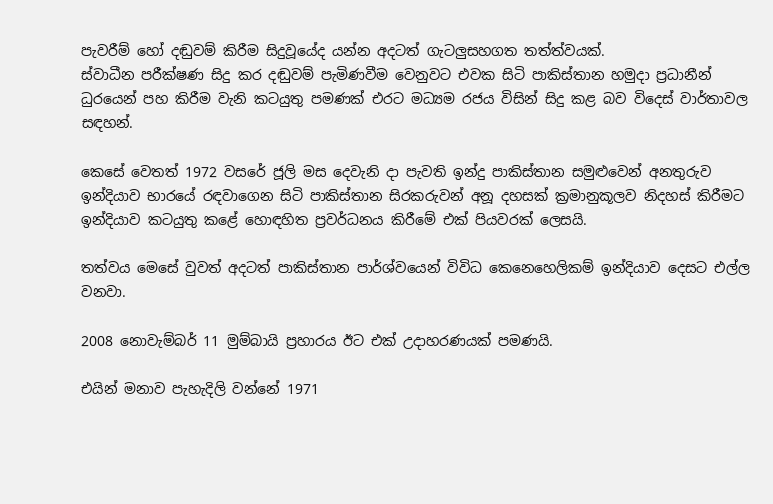පැවරීම් හෝ දඬුවම් කිරීම සිදුවූයේද යන්න අදටත් ගැටලුසහගත තත්ත්වයක්.
ස්වාධීන පරීක්ෂණ සිදු කර දඬුවම් පැමිණවීම වෙනුවට එවක සිටි පාකිස්තාන හමුදා ප්‍රධානීන් ධුරයෙන් පහ කිරීම වැනි කටයුතු පමණක් එරට මධ්‍යම රජය විසින් සිදු කළ බව විදෙස් වාර්තාවල සඳහන්.

කෙසේ වෙතත් 1972 වසරේ ජූලි මස දෙවැනි දා පැවති ඉන්දු පාකිස්තාන සමුළුවෙන් අනතුරුව ඉන්දියාව භාරයේ රඳවාගෙන සිටි පාකිස්තාන සිරකරුවන් අනූ දහසක් ක්‍රමානුකූලව නිදහස් කිරීමට ඉන්දියාව කටයුතු කළේ හොඳහිත ප්‍රවර්ධනය කිරීමේ එක් පියවරක් ලෙසයි.

තත්වය මෙසේ වුවත් අදටත් පාකිස්තාන පාර්ශ්වයෙන් විවිධ කෙනෙහෙලිකම් ඉන්දියාව දෙසට එල්ල වනවා.

2008 නොවැම්බර් 11 මුම්බායි ප්‍රහාරය ඊට එක් උදාහරණයක් පමණයි.

එයින් මනාව පැහැදිලි වන්නේ 1971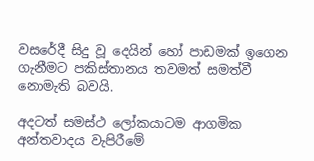වසරේදී සිදු වූ දෙයින් හෝ පාඩමක් ඉගෙන ගැනීමට පකිස්තානය තවමත් සමත්වී නොමැති බවයි.

අදටත් සමස්ථ ලෝකයාටම ආගමික අන්තවාදය වැපිරීමේ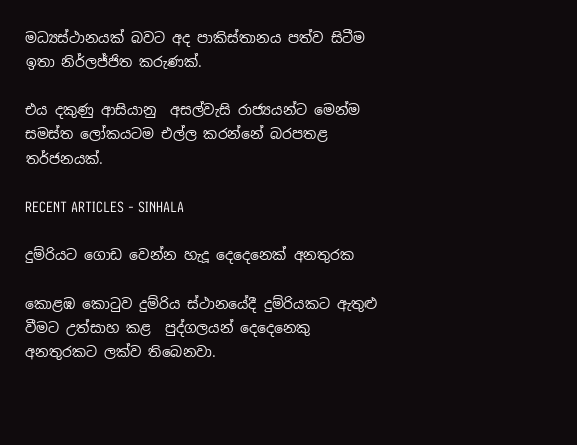මධ්‍යස්ථානයක් බවට අද පාකිස්තානය පත්ව සිටීම ඉතා නිර්ලජ්ජිත කරුණක්.

එය දකුණු ආසියානු  අසල්වැසි රාජ්‍යයන්ට මෙන්ම සමස්ත ලෝකයටම එල්ල කරන්නේ බරපතළ තර්ජනයක්.

RECENT ARTICLES - SINHALA

දුම්රියට ගොඩ වෙන්න හැදූ දෙදෙනෙක් අනතුරක

කොළඹ කොටුව දුම්රිය ස්ථානයේදී දුම්රියකට ඇතුළු වීමට උත්සාහ කළ  පුද්ගලයන් දෙදෙනෙකු අනතුරකට ලක්ව තිබෙනවා.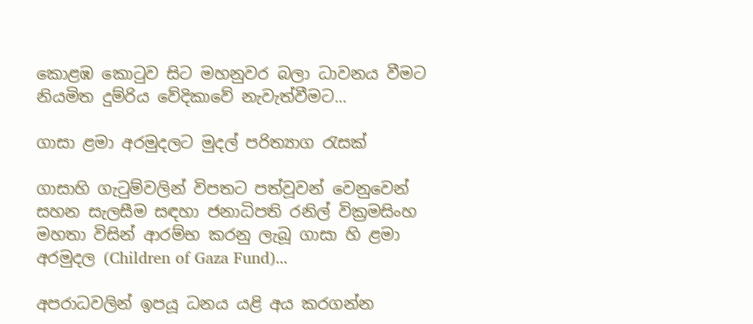කොළඹ කොටුව සිට මහනුවර බලා ධාවනය වීමට නියමිත දුම්රිය වේදිකාවේ නැවැත්වීමට...

ගාසා ළමා අරමුදලට මුදල් පරිත්‍යාග රැසක්

ගාසාහි ගැටුම්වලින් විපතට පත්වූවන් වෙනුවෙන් සහන සැලසීම සඳහා ජනාධිපති රනිල් වික්‍රමසිංහ මහතා විසින් ආරම්භ කරනු ලැබූ ගාසා හි ළමා අරමුදල (Children of Gaza Fund)...

අපරාධවලින් ඉපයූ ධනය යළි අය කරගන්න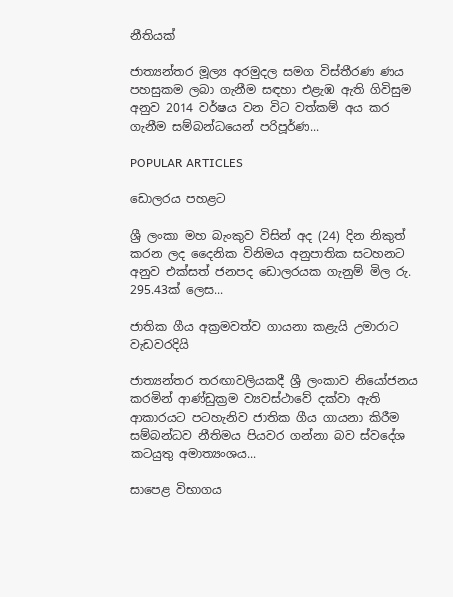නීතියක්

ජාත්‍යන්තර මූල්‍ය අරමුදල සමග විස්තීරණ ණය පහසුකම ලබා ගැනීම සඳහා එළැඹ ඇති ගිවිසුම අනුව 2014 වර්ෂය වන විට වත්කම් අය කර ගැනීම සම්බන්ධයෙන් පරිපූර්ණ...

POPULAR ARTICLES

ඩොලරය පහළට

ශ්‍රී ලංකා මහ බැංකුව විසින් අද (24) දින නිකුත් කරන ලද දෛනික විනිමය අනුපාතික සටහනට අනුව එක්සත් ජනපද ඩොලරයක ගැනුම් මිල රු. 295.43ක් ලෙස...

ජාතික ගීය අක්‍රමවත්ව ගායනා කළැයි උමාරාට වැඩවරදියි

ජාත්‍යන්තර තරඟාවලියකදී ශ්‍රී ලංකාව නියෝජනය කරමින් ආණ්ඩුක්‍රම ව්‍යවස්ථාවේ දක්වා ඇති ආකාරයට පටහැනිව ජාතික ගීය ගායනා කිරීම සම්බන්ධව නීතිමය පියවර ගන්නා බව ස්වදේශ කටයුතු අමාත්‍යංශය...

සාපෙළ විභාගය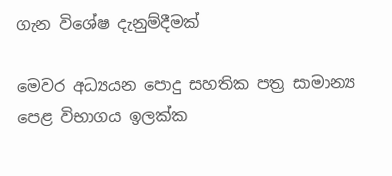ගැන විශේෂ දැනුම්දීමක්

මෙවර අධ්‍යයන පොදු සහතික පත්‍ර සාමාන්‍ය පෙළ විභාගය ඉලක්ක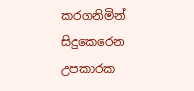කරගනිමින් සිදුකෙරෙන උපකාරක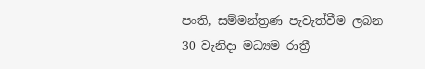පංති, සම්මන්ත්‍රණ පැවැත්වීම ලබන 30 වැනිදා මධ්‍යම රාත්‍රී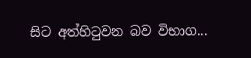සිට අත්හිටුවන බව විභාග...